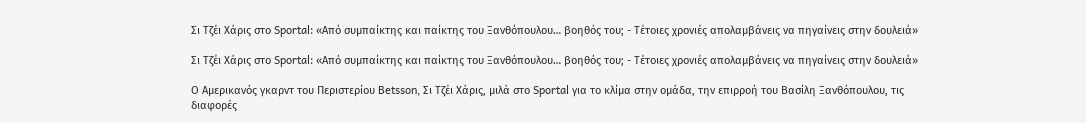Σι Τζέι Χάρις στο Sportal: «Από συμπαίκτης και παίκτης του Ξανθόπουλου… βοηθός του; - Τέτοιες χρονιές απολαμβάνεις να πηγαίνεις στην δουλειά»

Σι Τζέι Χάρις στο Sportal: «Από συμπαίκτης και παίκτης του Ξανθόπουλου… βοηθός του; - Τέτοιες χρονιές απολαμβάνεις να πηγαίνεις στην δουλειά»

Ο Αμερικανός γκαρντ του Περιστερίου Betsson, Σι Τζέι Χάρις, μιλά στο Sportal για το κλίμα στην ομάδα, την επιρροή του Βασίλη Ξανθόπουλου, τις διαφορές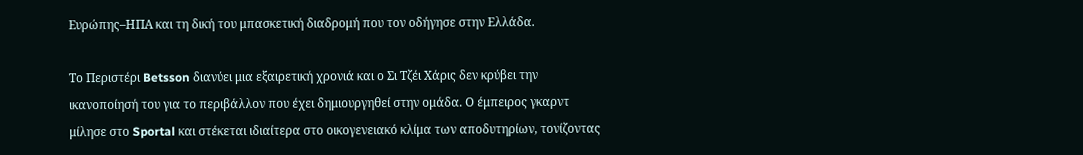Ευρώπης–ΗΠΑ και τη δική του μπασκετική διαδρομή που τον οδήγησε στην Ελλάδα.

Το Περιστέρι Betsson διανύει μια εξαιρετική χρονιά και ο Σι Τζέι Χάρις δεν κρύβει την ικανοποίησή του για το περιβάλλον που έχει δημιουργηθεί στην ομάδα. Ο έμπειρος γκαρντ μίλησε στο Sportal και στέκεται ιδιαίτερα στο οικογενειακό κλίμα των αποδυτηρίων, τονίζοντας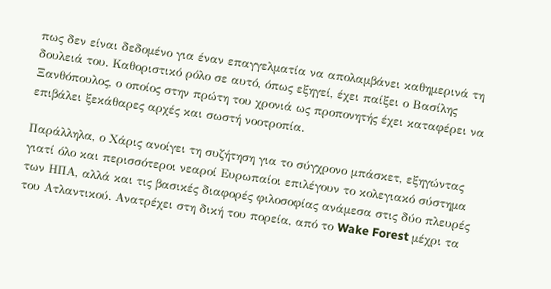πως δεν είναι δεδομένο για έναν επαγγελματία να απολαμβάνει καθημερινά τη δουλειά του. Καθοριστικό ρόλο σε αυτό, όπως εξηγεί, έχει παίξει ο Βασίλης Ξανθόπουλος, ο οποίος στην πρώτη του χρονιά ως προπονητής έχει καταφέρει να επιβάλει ξεκάθαρες αρχές και σωστή νοοτροπία.

Παράλληλα, ο Χάρις ανοίγει τη συζήτηση για το σύγχρονο μπάσκετ, εξηγώντας γιατί όλο και περισσότεροι νεαροί Ευρωπαίοι επιλέγουν το κολεγιακό σύστημα των ΗΠΑ, αλλά και τις βασικές διαφορές φιλοσοφίας ανάμεσα στις δύο πλευρές του Ατλαντικού. Ανατρέχει στη δική του πορεία, από το Wake Forest μέχρι τα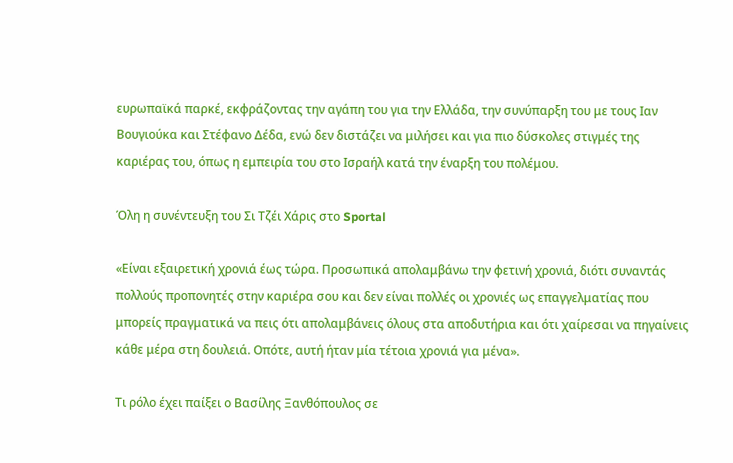ευρωπαϊκά παρκέ, εκφράζοντας την αγάπη του για την Ελλάδα, την συνύπαρξη του με τους Ιαν Βουγιούκα και Στέφανο Δέδα, ενώ δεν διστάζει να μιλήσει και για πιο δύσκολες στιγμές της καριέρας του, όπως η εμπειρία του στο Ισραήλ κατά την έναρξη του πολέμου.

Όλη η συνέντευξη του Σι Τζέι Χάρις στο Sportal

«Είναι εξαιρετική χρονιά έως τώρα. Προσωπικά απολαμβάνω την φετινή χρονιά, διότι συναντάς πολλούς προπονητές στην καριέρα σου και δεν είναι πολλές οι χρονιές ως επαγγελματίας που μπορείς πραγματικά να πεις ότι απολαμβάνεις όλους στα αποδυτήρια και ότι χαίρεσαι να πηγαίνεις κάθε μέρα στη δουλειά. Οπότε, αυτή ήταν μία τέτοια χρονιά για μένα».

Τι ρόλο έχει παίξει ο Βασίλης Ξανθόπουλος σε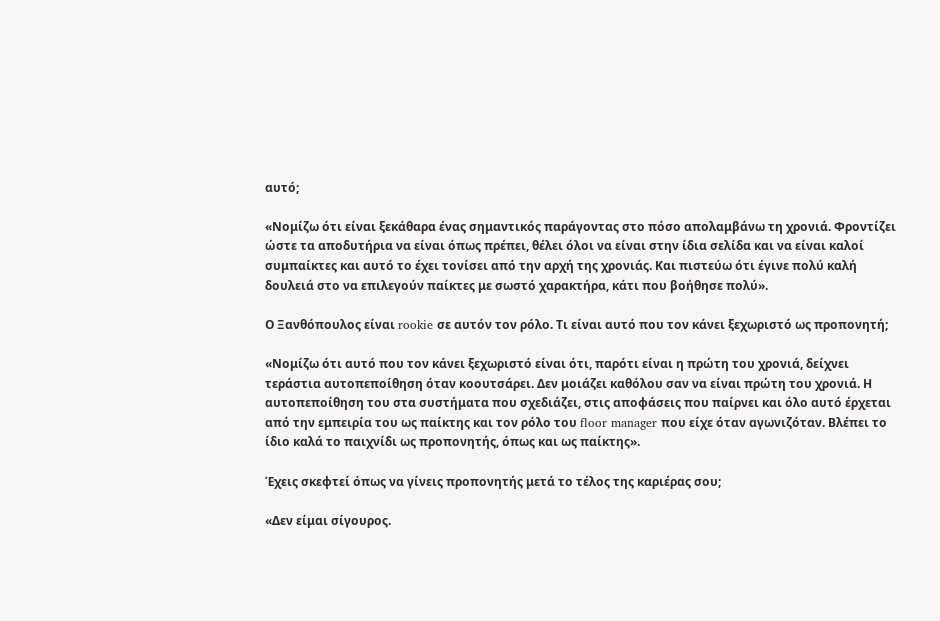αυτό;

«Νομίζω ότι είναι ξεκάθαρα ένας σημαντικός παράγοντας στο πόσο απολαμβάνω τη χρονιά. Φροντίζει ώστε τα αποδυτήρια να είναι όπως πρέπει, θέλει όλοι να είναι στην ίδια σελίδα και να είναι καλοί συμπαίκτες και αυτό το έχει τονίσει από την αρχή της χρονιάς. Και πιστεύω ότι έγινε πολύ καλή δουλειά στο να επιλεγούν παίκτες με σωστό χαρακτήρα, κάτι που βοήθησε πολύ».

Ο Ξανθόπουλος είναι rookie σε αυτόν τον ρόλο. Τι είναι αυτό που τον κάνει ξεχωριστό ως προπονητή;

«Νομίζω ότι αυτό που τον κάνει ξεχωριστό είναι ότι, παρότι είναι η πρώτη του χρονιά, δείχνει τεράστια αυτοπεποίθηση όταν κοουτσάρει. Δεν μοιάζει καθόλου σαν να είναι πρώτη του χρονιά. Η αυτοπεποίθηση του στα συστήματα που σχεδιάζει, στις αποφάσεις που παίρνει και όλο αυτό έρχεται από την εμπειρία του ως παίκτης και τον ρόλο του floor manager που είχε όταν αγωνιζόταν. Βλέπει το ίδιο καλά το παιχνίδι ως προπονητής, όπως και ως παίκτης».

Έχεις σκεφτεί όπως να γίνεις προπονητής μετά το τέλος της καριέρας σου;

«Δεν είμαι σίγουρος.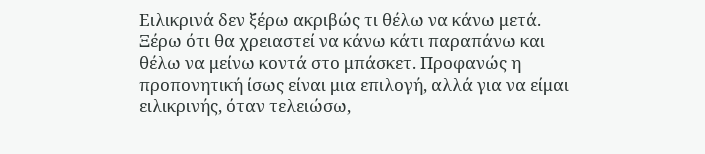Ειλικρινά δεν ξέρω ακριβώς τι θέλω να κάνω μετά. Ξέρω ότι θα χρειαστεί να κάνω κάτι παραπάνω και θέλω να μείνω κοντά στο μπάσκετ. Προφανώς η προπονητική ίσως είναι μια επιλογή, αλλά για να είμαι ειλικρινής, όταν τελειώσω,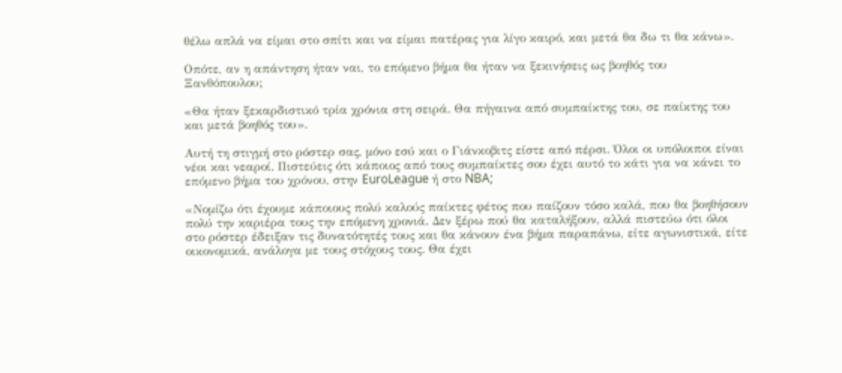θέλω απλά να είμαι στο σπίτι και να είμαι πατέρας για λίγο καιρό, και μετά θα δω τι θα κάνω».

Οπότε, αν η απάντηση ήταν ναι, το επόμενο βήμα θα ήταν να ξεκινήσεις ως βοηθός του Ξανθόπουλου;

«Θα ήταν ξεκαρδιστικό τρία χρόνια στη σειρά. Θα πήγαινα από συμπαίκτης του, σε παίκτης του και μετά βοηθός του».

Αυτή τη στιγμή στο ρόστερ σας, μόνο εσύ και ο Γιάνκοβιτς είστε από πέρσι. Όλοι οι υπόλοιποι είναι νέοι και νεαροί. Πιστεύεις ότι κάποιος από τους συμπαίκτες σου έχει αυτό το κάτι για να κάνει το επόμενο βήμα του χρόνου, στην EuroLeague ή στο NBA;

«Νομίζω ότι έχουμε κάποιους πολύ καλούς παίκτες φέτος που παίζουν τόσο καλά, που θα βοηθήσουν πολύ την καριέρα τους την επόμενη χρονιά. Δεν ξέρω πού θα καταλήξουν, αλλά πιστεύω ότι όλοι στο ρόστερ έδειξαν τις δυνατότητές τους και θα κάνουν ένα βήμα παραπάνω, είτε αγωνιστικά, είτε οικονομικά, ανάλογα με τους στόχους τους. Θα έχει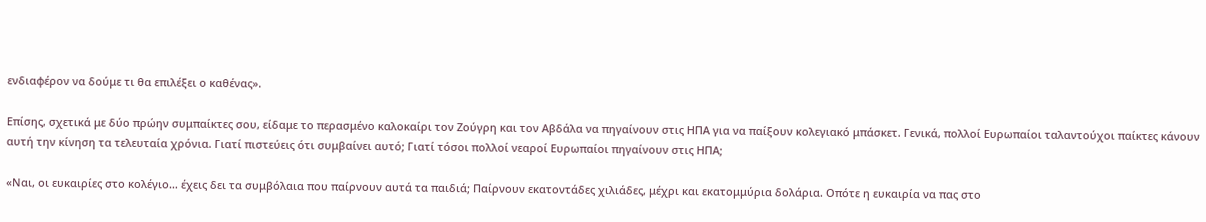ενδιαφέρον να δούμε τι θα επιλέξει ο καθένας».

Επίσης, σχετικά με δύο πρώην συμπαίκτες σου, είδαμε το περασμένο καλοκαίρι τον Ζούγρη και τον Αβδάλα να πηγαίνουν στις ΗΠΑ για να παίξουν κολεγιακό μπάσκετ. Γενικά, πολλοί Ευρωπαίοι ταλαντούχοι παίκτες κάνουν αυτή την κίνηση τα τελευταία χρόνια. Γιατί πιστεύεις ότι συμβαίνει αυτό; Γιατί τόσοι πολλοί νεαροί Ευρωπαίοι πηγαίνουν στις ΗΠΑ;

«Ναι, οι ευκαιρίες στο κολέγιο… έχεις δει τα συμβόλαια που παίρνουν αυτά τα παιδιά; Παίρνουν εκατοντάδες χιλιάδες, μέχρι και εκατομμύρια δολάρια. Οπότε η ευκαιρία να πας στο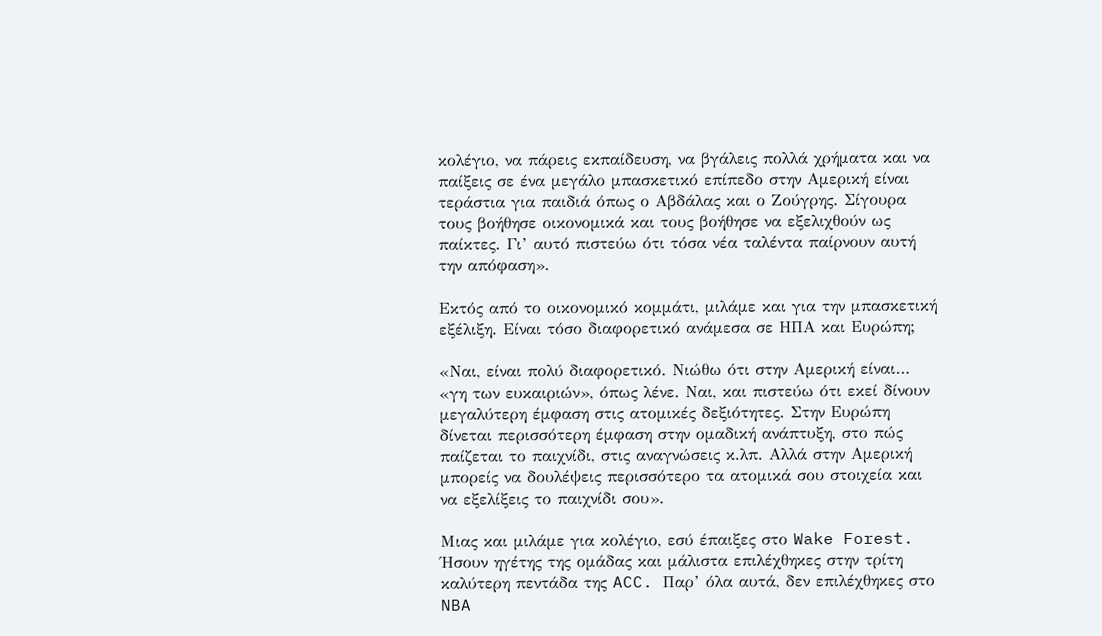κολέγιο, να πάρεις εκπαίδευση, να βγάλεις πολλά χρήματα και να παίξεις σε ένα μεγάλο μπασκετικό επίπεδο στην Αμερική είναι τεράστια για παιδιά όπως ο Αβδάλας και ο Ζούγρης. Σίγουρα τους βοήθησε οικονομικά και τους βοήθησε να εξελιχθούν ως παίκτες. Γι’ αυτό πιστεύω ότι τόσα νέα ταλέντα παίρνουν αυτή την απόφαση».

Εκτός από το οικονομικό κομμάτι, μιλάμε και για την μπασκετική εξέλιξη. Είναι τόσο διαφορετικό ανάμεσα σε ΗΠΑ και Ευρώπη;

«Ναι, είναι πολύ διαφορετικό. Νιώθω ότι στην Αμερική είναι… «γη των ευκαιριών», όπως λένε. Ναι, και πιστεύω ότι εκεί δίνουν μεγαλύτερη έμφαση στις ατομικές δεξιότητες. Στην Ευρώπη δίνεται περισσότερη έμφαση στην ομαδική ανάπτυξη, στο πώς παίζεται το παιχνίδι, στις αναγνώσεις κ.λπ. Αλλά στην Αμερική μπορείς να δουλέψεις περισσότερο τα ατομικά σου στοιχεία και να εξελίξεις το παιχνίδι σου».

Μιας και μιλάμε για κολέγιο, εσύ έπαιξες στο Wake Forest. Ήσουν ηγέτης της ομάδας και μάλιστα επιλέχθηκες στην τρίτη καλύτερη πεντάδα της ACC. Παρ’ όλα αυτά, δεν επιλέχθηκες στο NBA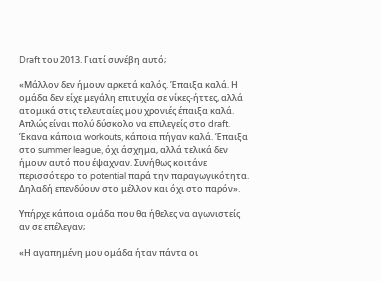Draft του 2013. Γιατί συνέβη αυτό;

«Μάλλον δεν ήμουν αρκετά καλός. Έπαιξα καλά. Η ομάδα δεν είχε μεγάλη επιτυχία σε νίκες-ήττες, αλλά ατομικά στις τελευταίες μου χρονιές έπαιξα καλά. Απλώς είναι πολύ δύσκολο να επιλεγείς στο draft. Έκανα κάποια workouts, κάποια πήγαν καλά. Έπαιξα στο summer league, όχι άσχημα, αλλά τελικά δεν ήμουν αυτό που έψαχναν. Συνήθως κοιτάνε περισσότερο το potential παρά την παραγωγικότητα. Δηλαδή επενδύουν στο μέλλον και όχι στο παρόν».

Υπήρχε κάποια ομάδα που θα ήθελες να αγωνιστείς αν σε επέλεγαν;

«Η αγαπημένη μου ομάδα ήταν πάντα οι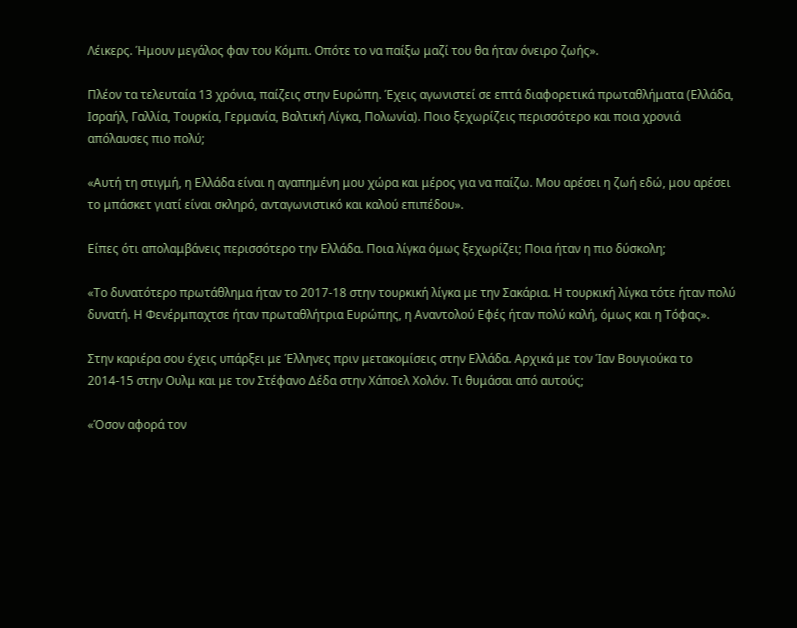Λέικερς. Ήμουν μεγάλος φαν του Κόμπι. Οπότε το να παίξω μαζί του θα ήταν όνειρο ζωής».

Πλέον τα τελευταία 13 χρόνια, παίζεις στην Ευρώπη. Έχεις αγωνιστεί σε επτά διαφορετικά πρωταθλήματα (Ελλάδα, Ισραήλ, Γαλλία, Τουρκία, Γερμανία, Βαλτική Λίγκα, Πολωνία). Ποιο ξεχωρίζεις περισσότερο και ποια χρονιά απόλαυσες πιο πολύ;

«Αυτή τη στιγμή, η Ελλάδα είναι η αγαπημένη μου χώρα και μέρος για να παίζω. Μου αρέσει η ζωή εδώ, μου αρέσει το μπάσκετ γιατί είναι σκληρό, ανταγωνιστικό και καλού επιπέδου».

Είπες ότι απολαμβάνεις περισσότερο την Ελλάδα. Ποια λίγκα όμως ξεχωρίζει; Ποια ήταν η πιο δύσκολη;

«Το δυνατότερο πρωτάθλημα ήταν το 2017-18 στην τουρκική λίγκα με την Σακάρια. Η τουρκική λίγκα τότε ήταν πολύ δυνατή. Η Φενέρμπαχτσε ήταν πρωταθλήτρια Ευρώπης, η Αναντολού Εφές ήταν πολύ καλή, όμως και η Τόφας».

Στην καριέρα σου έχεις υπάρξει με Έλληνες πριν μετακομίσεις στην Ελλάδα. Αρχικά με τον Ίαν Βουγιούκα το 2014-15 στην Ουλμ και με τον Στέφανο Δέδα στην Χάποελ Χολόν. Τι θυμάσαι από αυτούς;

«Όσον αφορά τον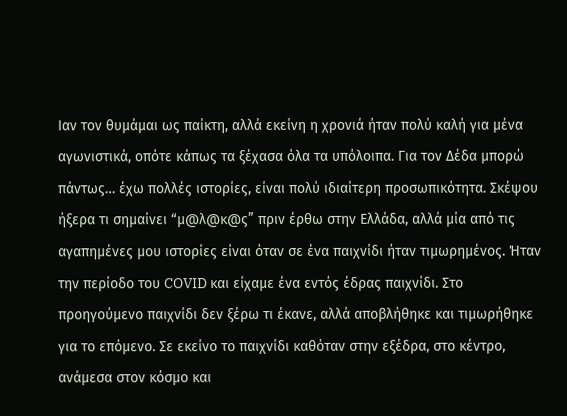Ιαν τον θυμάμαι ως παίκτη, αλλά εκείνη η χρονιά ήταν πολύ καλή για μένα αγωνιστικά, οπότε κάπως τα ξέχασα όλα τα υπόλοιπα. Για τον Δέδα μπορώ πάντως… έχω πολλές ιστορίες, είναι πολύ ιδιαίτερη προσωπικότητα. Σκέψου ήξερα τι σημαίνει “μ@λ@κ@ς” πριν έρθω στην Ελλάδα, αλλά μία από τις αγαπημένες μου ιστορίες είναι όταν σε ένα παιχνίδι ήταν τιμωρημένος. Ήταν την περίοδο του COVID και είχαμε ένα εντός έδρας παιχνίδι. Στο προηγούμενο παιχνίδι δεν ξέρω τι έκανε, αλλά αποβλήθηκε και τιμωρήθηκε για το επόμενο. Σε εκείνο το παιχνίδι καθόταν στην εξέδρα, στο κέντρο, ανάμεσα στον κόσμο και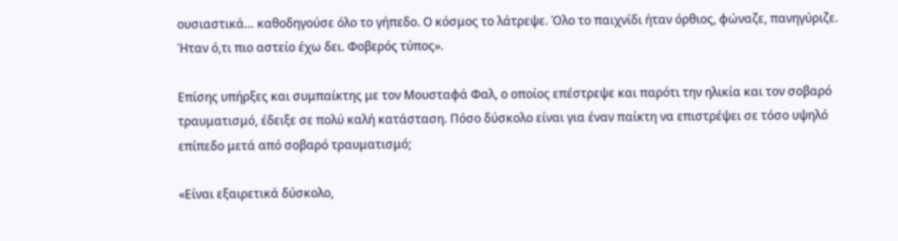ουσιαστικά… καθοδηγούσε όλο το γήπεδο. Ο κόσμος το λάτρεψε. Όλο το παιχνίδι ήταν όρθιος, φώναζε, πανηγύριζε. Ήταν ό,τι πιο αστείο έχω δει. Φοβερός τύπος».

Επίσης υπήρξες και συμπαίκτης με τον Μουσταφά Φαλ, ο οποίος επέστρεψε και παρότι την ηλικία και τον σοβαρό τραυματισμό, έδειξε σε πολύ καλή κατάσταση. Πόσο δύσκολο είναι για έναν παίκτη να επιστρέψει σε τόσο υψηλό επίπεδο μετά από σοβαρό τραυματισμό;

«Είναι εξαιρετικά δύσκολο,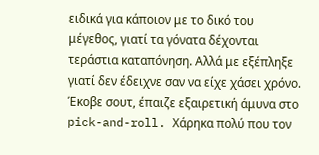ειδικά για κάποιον με το δικό του μέγεθος, γιατί τα γόνατα δέχονται τεράστια καταπόνηση. Αλλά με εξέπληξε γιατί δεν έδειχνε σαν να είχε χάσει χρόνο. Έκοβε σουτ, έπαιζε εξαιρετική άμυνα στο pick-and-roll. Χάρηκα πολύ που τον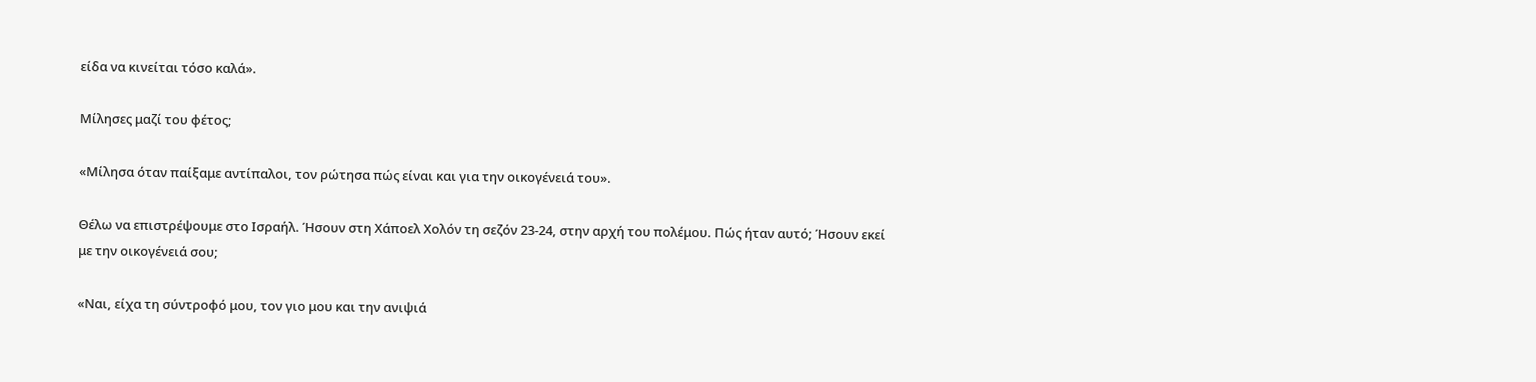είδα να κινείται τόσο καλά».

Μίλησες μαζί του φέτος;

«Μίλησα όταν παίξαμε αντίπαλοι, τον ρώτησα πώς είναι και για την οικογένειά του».

Θέλω να επιστρέψουμε στο Ισραήλ. Ήσουν στη Χάποελ Χολόν τη σεζόν 23-24, στην αρχή του πολέμου. Πώς ήταν αυτό; Ήσουν εκεί με την οικογένειά σου;

«Ναι, είχα τη σύντροφό μου, τον γιο μου και την ανιψιά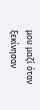μου μαζί όταν ξεκίνησαν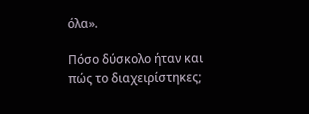όλα».

Πόσο δύσκολο ήταν και πώς το διαχειρίστηκες;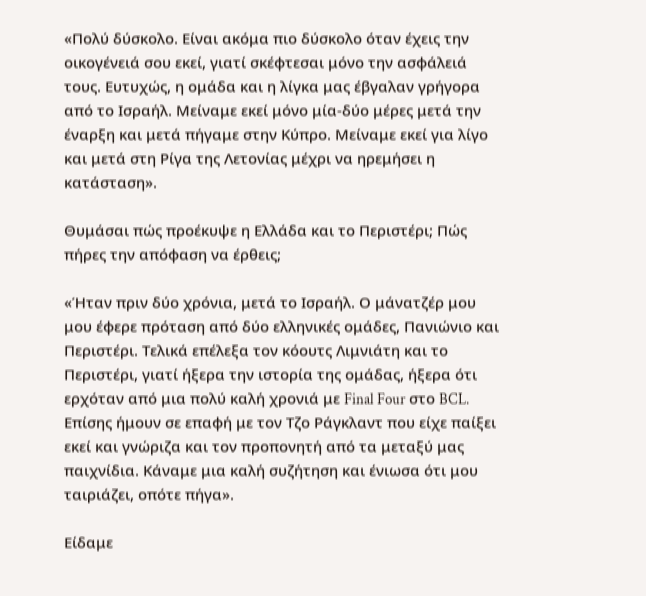«Πολύ δύσκολο. Είναι ακόμα πιο δύσκολο όταν έχεις την οικογένειά σου εκεί, γιατί σκέφτεσαι μόνο την ασφάλειά τους. Ευτυχώς, η ομάδα και η λίγκα μας έβγαλαν γρήγορα από το Ισραήλ. Μείναμε εκεί μόνο μία-δύο μέρες μετά την έναρξη και μετά πήγαμε στην Κύπρο. Μείναμε εκεί για λίγο και μετά στη Ρίγα της Λετονίας μέχρι να ηρεμήσει η κατάσταση».

Θυμάσαι πώς προέκυψε η Ελλάδα και το Περιστέρι; Πώς πήρες την απόφαση να έρθεις;

«Ήταν πριν δύο χρόνια, μετά το Ισραήλ. Ο μάνατζέρ μου μου έφερε πρόταση από δύο ελληνικές ομάδες, Πανιώνιο και Περιστέρι. Τελικά επέλεξα τον κόουτς Λιμνιάτη και το Περιστέρι, γιατί ήξερα την ιστορία της ομάδας, ήξερα ότι ερχόταν από μια πολύ καλή χρονιά με Final Four στο BCL. Επίσης ήμουν σε επαφή με τον Τζο Ράγκλαντ που είχε παίξει εκεί και γνώριζα και τον προπονητή από τα μεταξύ μας παιχνίδια. Κάναμε μια καλή συζήτηση και ένιωσα ότι μου ταιριάζει, οπότε πήγα».

Είδαμε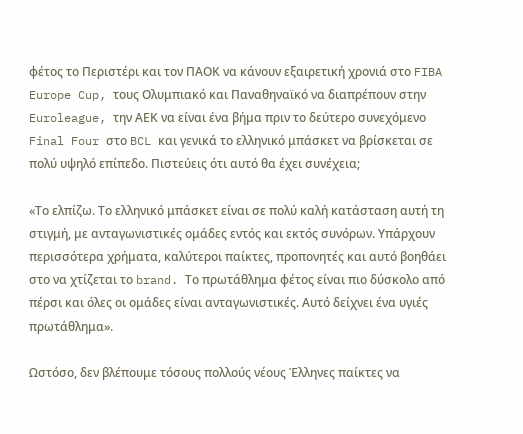φέτος το Περιστέρι και τον ΠΑΟΚ να κάνουν εξαιρετική χρονιά στο FIBA Europe Cup, τους Ολυμπιακό και Παναθηναϊκό να διαπρέπουν στην Euroleague, την ΑΕΚ να είναι ένα βήμα πριν το δεύτερο συνεχόμενο Final Four στο BCL και γενικά το ελληνικό μπάσκετ να βρίσκεται σε πολύ υψηλό επίπεδο. Πιστεύεις ότι αυτό θα έχει συνέχεια;

«Το ελπίζω. Το ελληνικό μπάσκετ είναι σε πολύ καλή κατάσταση αυτή τη στιγμή, με ανταγωνιστικές ομάδες εντός και εκτός συνόρων. Υπάρχουν περισσότερα χρήματα, καλύτεροι παίκτες, προπονητές και αυτό βοηθάει στο να χτίζεται το brand. Το πρωτάθλημα φέτος είναι πιο δύσκολο από πέρσι και όλες οι ομάδες είναι ανταγωνιστικές. Αυτό δείχνει ένα υγιές πρωτάθλημα».

Ωστόσο, δεν βλέπουμε τόσους πολλούς νέους Έλληνες παίκτες να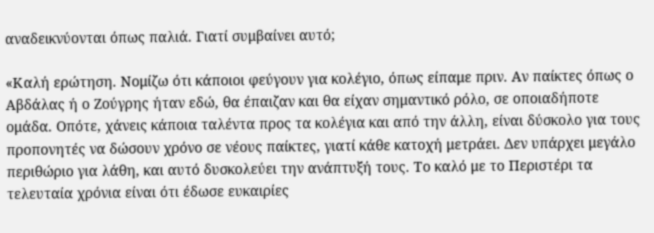αναδεικνύονται όπως παλιά. Γιατί συμβαίνει αυτό;

«Καλή ερώτηση. Νομίζω ότι κάποιοι φεύγουν για κολέγιο, όπως είπαμε πριν. Αν παίκτες όπως ο Αβδάλας ή ο Ζούγρης ήταν εδώ, θα έπαιζαν και θα είχαν σημαντικό ρόλο, σε οποιαδήποτε ομάδα. Οπότε, χάνεις κάποια ταλέντα προς τα κολέγια και από την άλλη, είναι δύσκολο για τους προπονητές να δώσουν χρόνο σε νέους παίκτες, γιατί κάθε κατοχή μετράει. Δεν υπάρχει μεγάλο περιθώριο για λάθη, και αυτό δυσκολεύει την ανάπτυξή τους. Το καλό με το Περιστέρι τα τελευταία χρόνια είναι ότι έδωσε ευκαιρίες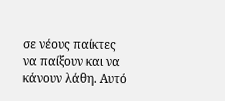σε νέους παίκτες να παίξουν και να κάνουν λάθη. Αυτό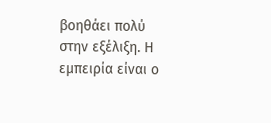βοηθάει πολύ στην εξέλιξη. Η εμπειρία είναι ο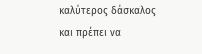καλύτερος δάσκαλος και πρέπει να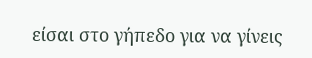είσαι στο γήπεδο για να γίνεις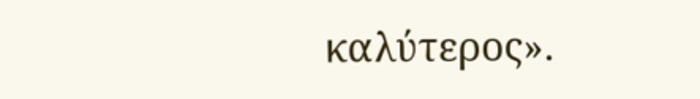καλύτερος».